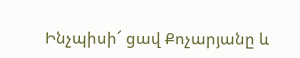Ինչպիսի՜ ցավ Քոչարյանը և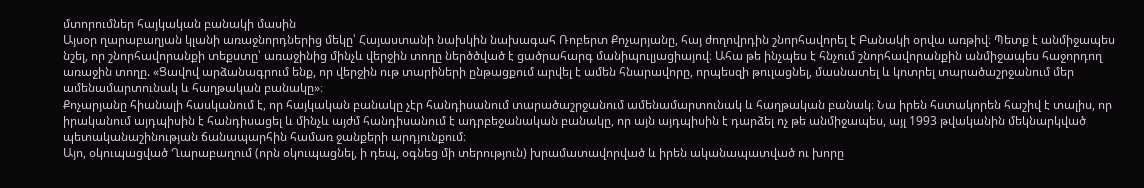մտորումներ հայկական բանակի մասին
Այսօր ղարաբաղյան կլանի առաջնորդներից մեկը՝ Հայաստանի նախկին նախագահ Ռոբերտ Քոչարյանը, հայ ժողովրդին շնորհավորել է Բանակի օրվա առթիվ։ Պետք է անմիջապես նշել, որ շնորհավորանքի տեքստը՝ առաջինից մինչև վերջին տողը ներծծված է ցածրահարգ մանիպուլյացիայով։ Ահա թե ինչպես է հնչում շնորհավորանքին անմիջապես հաջորդող առաջին տողը. «Ցավով արձանագրում ենք, որ վերջին ութ տարիների ընթացքում արվել է ամեն հնարավորը, որպեսզի թուլացնել, մասնատել և կոտրել տարածաշրջանում մեր ամենամարտունակ և հաղթական բանակը»։
Քոչարյանը հիանալի հասկանում է, որ հայկական բանակը չէր հանդիսանում տարածաշրջանում ամենամարտունակ և հաղթական բանակ։ Նա իրեն հստակորեն հաշիվ է տալիս, որ իրականում այդպիսին է հանդիսացել և մինչև այժմ հանդիսանում է ադրբեջանական բանակը, որ այն այդպիսին է դարձել ոչ թե անմիջապես, այլ 1993 թվականին մեկնարկված պետականաշինության ճանապարհին համառ ջանքերի արդյունքում։
Այո, օկուպացված Ղարաբաղում (որն օկուպացնել, ի դեպ, օգնեց մի տերություն) խրամատավորված և իրեն ականապատված ու խորը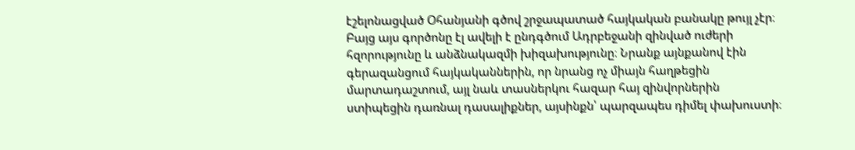էշելոնացված Օհանյանի գծով շրջապատած հայկական բանակը թույլ չէր։ Բայց այս գործոնը էլ ավելի է ընդգծում Ադրբեջանի զինված ուժերի հզորությունը և անձնակազմի խիզախությունը։ Նրանք այնքանով էին գերազանցում հայկականներին, որ նրանց ոչ միայն հաղթեցին մարտադաշտում, այլ նաև տասներկու հազար հայ զինվորներին ստիպեցին դառնալ դասալիքներ, այսինքն՝ պարզապես դիմել փախուստի։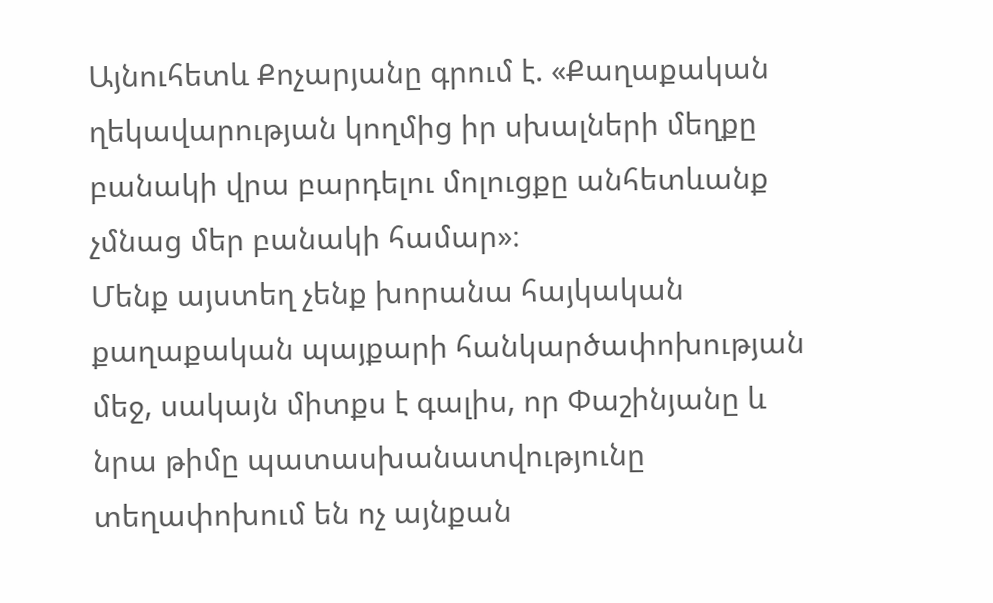Այնուհետև Քոչարյանը գրում է. «Քաղաքական ղեկավարության կողմից իր սխալների մեղքը բանակի վրա բարդելու մոլուցքը անհետևանք չմնաց մեր բանակի համար»։
Մենք այստեղ չենք խորանա հայկական քաղաքական պայքարի հանկարծափոխության մեջ, սակայն միտքս է գալիս, որ Փաշինյանը և նրա թիմը պատասխանատվությունը տեղափոխում են ոչ այնքան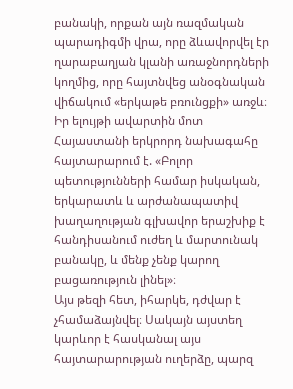բանակի, որքան այն ռազմական պարադիգմի վրա, որը ձևավորվել էր ղարաբաղյան կլանի առաջնորդների կողմից, որը հայտնվեց անօգնական վիճակում «երկաթե բռունցքի» առջև։
Իր ելույթի ավարտին մոտ Հայաստանի երկրորդ նախագահը հայտարարում է. «Բոլոր պետությունների համար իսկական, երկարատև և արժանապատիվ խաղաղության գլխավոր երաշխիք է հանդիսանում ուժեղ և մարտունակ բանակը, և մենք չենք կարող բացառություն լինել»։
Այս թեզի հետ, իհարկե, դժվար է չհամաձայնվել։ Սակայն այստեղ կարևոր է հասկանալ այս հայտարարության ուղերձը, պարզ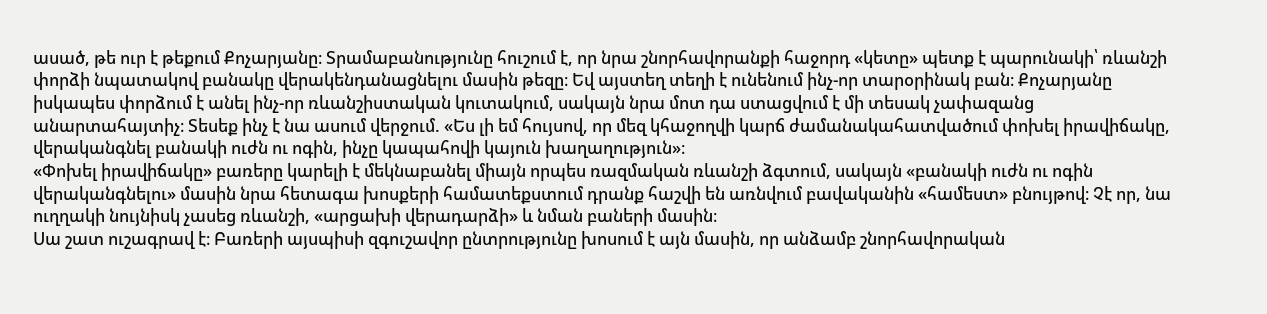ասած, թե ուր է թեքում Քոչարյանը։ Տրամաբանությունը հուշում է, որ նրա շնորհավորանքի հաջորդ «կետը» պետք է պարունակի՝ ռևանշի փորձի նպատակով բանակը վերակենդանացնելու մասին թեզը։ Եվ այստեղ տեղի է ունենում ինչ-որ տարօրինակ բան։ Քոչարյանը իսկապես փորձում է անել ինչ-որ ռևանշիստական կուտակում, սակայն նրա մոտ դա ստացվում է մի տեսակ չափազանց անարտահայտիչ։ Տեսեք ինչ է նա ասում վերջում. «Ես լի եմ հույսով, որ մեզ կհաջողվի կարճ ժամանակահատվածում փոխել իրավիճակը, վերականգնել բանակի ուժն ու ոգին, ինչը կապահովի կայուն խաղաղություն»։
«Փոխել իրավիճակը» բառերը կարելի է մեկնաբանել միայն որպես ռազմական ռևանշի ձգտում, սակայն «բանակի ուժն ու ոգին վերականգնելու» մասին նրա հետագա խոսքերի համատեքստում դրանք հաշվի են առնվում բավականին «համեստ» բնույթով։ Չէ որ, նա ուղղակի նույնիսկ չասեց ռևանշի, «արցախի վերադարձի» և նման բաների մասին։
Սա շատ ուշագրավ է։ Բառերի այսպիսի զգուշավոր ընտրությունը խոսում է այն մասին, որ անձամբ շնորհավորական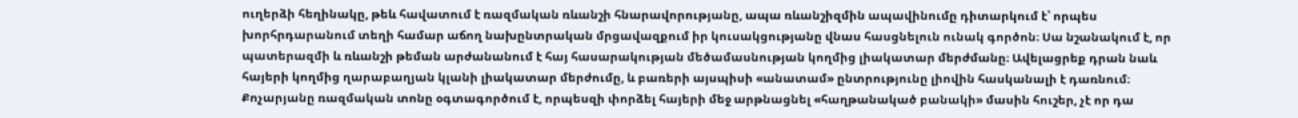ուղերձի հեղինակը, թեև հավատում է ռազմական ռևանշի հնարավորությանը, ապա ռևանշիզմին ապավինումը դիտարկում է՝ որպես խորհրդարանում տեղի համար աճող նախընտրական մրցավազքում իր կուսակցությանը վնաս հասցնելուն ունակ գործոն։ Սա նշանակում է, որ պատերազմի և ռևանշի թեման արժանանում է հայ հասարակության մեծամասնության կողմից լիակատար մերժմանը։ Ավելացրեք դրան նաև հայերի կողմից ղարաբաղյան կլանի լիակատար մերժումը, և բառերի այսպիսի «անատամ» ընտրությունը լիովին հասկանալի է դառնում։
Քոչարյանը ռազմական տոնը օգտագործում է, որպեսզի փորձել հայերի մեջ արթնացնել «հաղթանակած բանակի» մասին հուշեր, չէ որ դա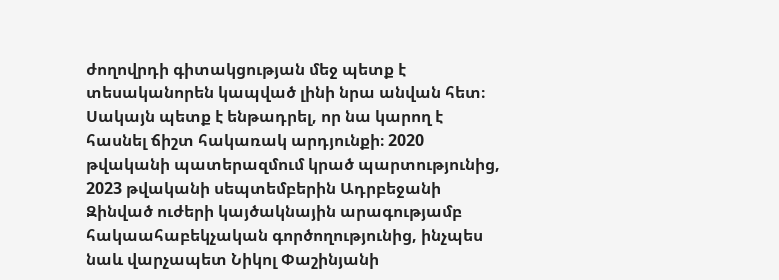ժողովրդի գիտակցության մեջ պետք է տեսականորեն կապված լինի նրա անվան հետ։ Սակայն պետք է ենթադրել, որ նա կարող է հասնել ճիշտ հակառակ արդյունքի։ 2020 թվականի պատերազմում կրած պարտությունից, 2023 թվականի սեպտեմբերին Ադրբեջանի Զինված ուժերի կայծակնային արագությամբ հակաահաբեկչական գործողությունից, ինչպես նաև վարչապետ Նիկոլ Փաշինյանի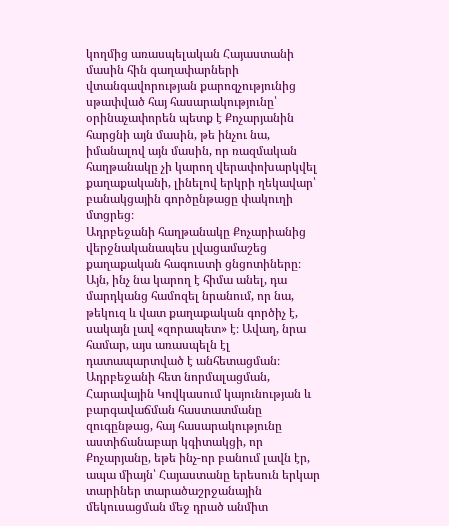կողմից առասպելական Հայաստանի մասին հին գաղափարների վտանգավորության քարոզչությունից սթափված հայ հասարակությունը՝ օրինաչափորեն պետք է Քոչարյանին հարցնի այն մասին, թե ինչու նա, իմանալով այն մասին, որ ռազմական հաղթանակը չի կարող վերափոխարկվել քաղաքականի, լինելով երկրի ղեկավար՝ բանակցային գործընթացը փակուղի մտցրեց։
Ադրբեջանի հաղթանակը Քոչարիանից վերջնականապես լվացամաշեց քաղաքական հագուստի ցնցոտիները։ Այն, ինչ նա կարող է հիմա անել, դա մարդկանց համոզել նրանում, որ նա, թեկուզ և վատ քաղաքական գործիչ է, սակայն լավ «զորապետ» է։ Ավաղ, նրա համար, այս առասպելն էլ դատապարտված է անհետացման։ Ադրբեջանի հետ նորմալացման, Հարավային Կովկասում կայունության և բարգավաճման հաստատմանը զուգընթաց, հայ հասարակությունը աստիճանաբար կգիտակցի, որ Քոչարյանը, եթե ինչ-որ բանում լավն էր, ապա միայն՝ Հայաստանը երեսուն երկար տարիներ տարածաշրջանային մեկուսացման մեջ դրած անմիտ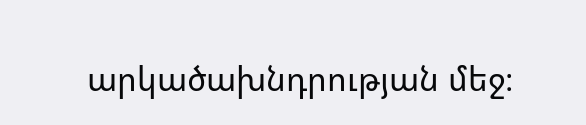արկածախնդրության մեջ։